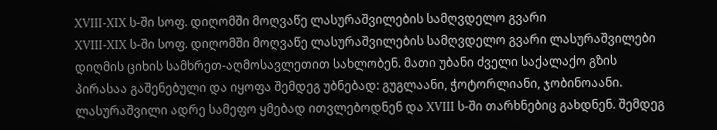XVIII-XIX ს-ში სოფ. დიღომში მოღვაწე ლასურაშვილების სამღვდელო გვარი
XVIII-XIX ს-ში სოფ. დიღომში მოღვაწე ლასურაშვილების სამღვდელო გვარი ლასურაშვილები დიღმის ციხის სამხრეთ-აღმოსავლეთით სახლობენ. მათი უბანი ძველი საქალაქო გზის პირასაა გაშენებული და იყოფა შემდეგ უბნებად: გუგლაანი, ჭოტორლიანი, ჯობინოაანი. ლასურაშვილი ადრე სამეფო ყმებად ითვლებოდნენ და XVIII ს-ში თარხნებიც გახდნენ. შემდეგ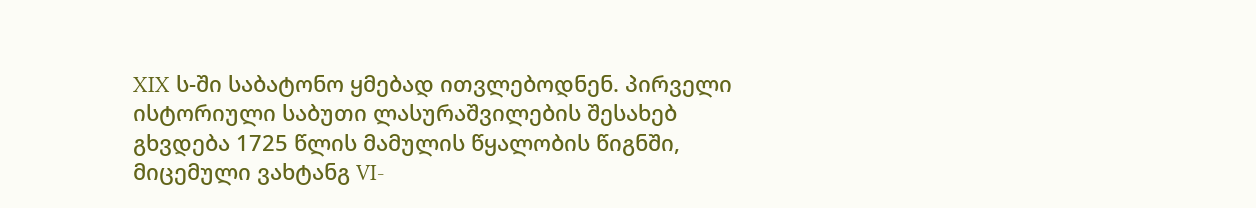XIX ს-ში საბატონო ყმებად ითვლებოდნენ. პირველი ისტორიული საბუთი ლასურაშვილების შესახებ გხვდება 1725 წლის მამულის წყალობის წიგნში, მიცემული ვახტანგ VI-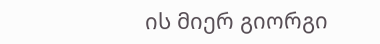ის მიერ გიორგი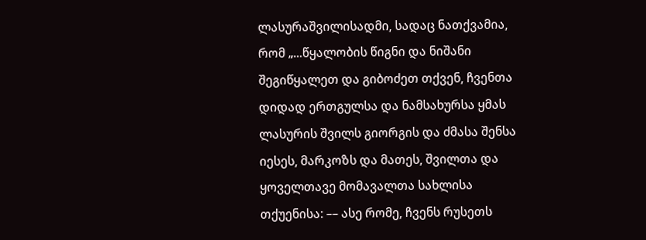ლასურაშვილისადმი, სადაც ნათქვამია, რომ „...წყალობის წიგნი და ნიშანი შეგიწყალეთ და გიბოძეთ თქვენ, ჩვენთა დიდად ერთგულსა და ნამსახურსა ყმას ლასურის შვილს გიორგის და ძმასა შენსა იესეს, მარკოზს და მათეს, შვილთა და ყოველთავე მომავალთა სახლისა თქუენისა: –– ასე რომე, ჩვენს რუსეთს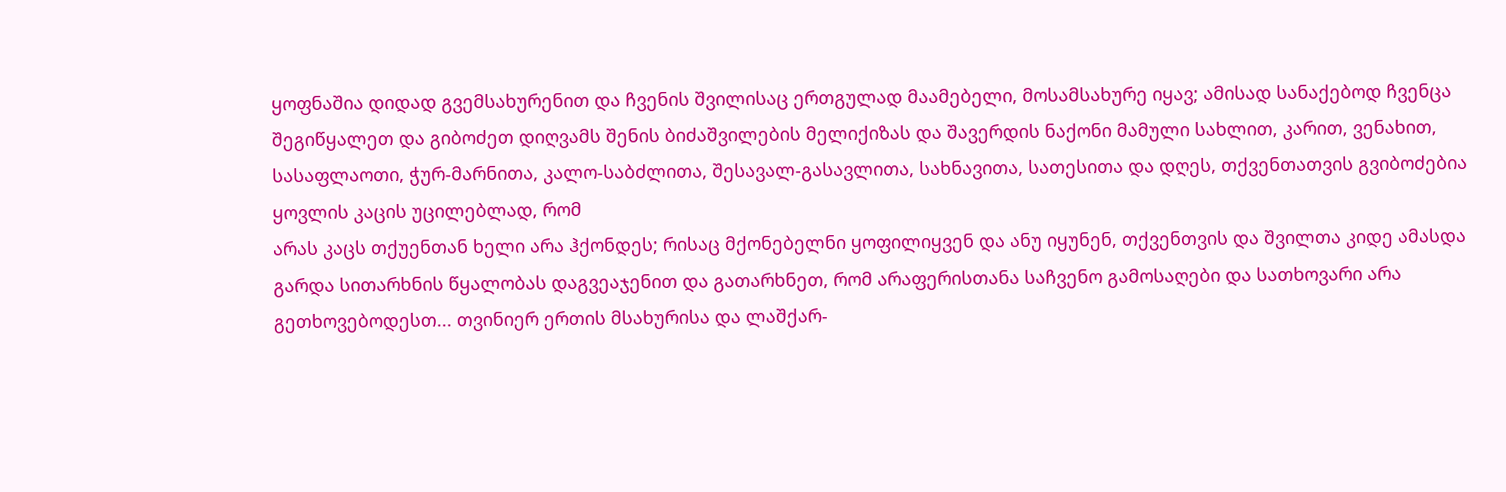ყოფნაშია დიდად გვემსახურენით და ჩვენის შვილისაც ერთგულად მაამებელი, მოსამსახურე იყავ; ამისად სანაქებოდ ჩვენცა შეგიწყალეთ და გიბოძეთ დიღვამს შენის ბიძაშვილების მელიქიზას და შავერდის ნაქონი მამული სახლით, კარით, ვენახით, სასაფლაოთი, ჭურ-მარნითა, კალო-საბძლითა, შესავალ-გასავლითა, სახნავითა, სათესითა და დღეს, თქვენთათვის გვიბოძებია ყოვლის კაცის უცილებლად, რომ
არას კაცს თქუენთან ხელი არა ჰქონდეს; რისაც მქონებელნი ყოფილიყვენ და ანუ იყუნენ, თქვენთვის და შვილთა კიდე ამასდა გარდა სითარხნის წყალობას დაგვეაჯენით და გათარხნეთ, რომ არაფერისთანა საჩვენო გამოსაღები და სათხოვარი არა გეთხოვებოდესთ... თვინიერ ერთის მსახურისა და ლაშქარ-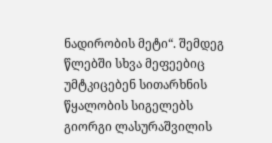ნადირობის მეტი“. შემდეგ წლებში სხვა მეფეებიც უმტკიცებენ სითარხნის წყალობის სიგელებს გიორგი ლასურაშვილის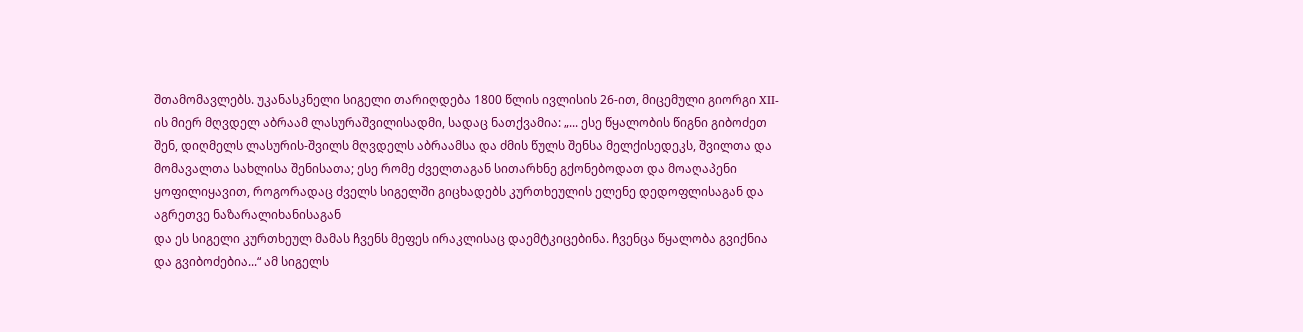შთამომავლებს. უკანასკნელი სიგელი თარიღდება 1800 წლის ივლისის 26-ით, მიცემული გიორგი XII-ის მიერ მღვდელ აბრაამ ლასურაშვილისადმი, სადაც ნათქვამია: „... ესე წყალობის წიგნი გიბოძეთ შენ, დიღმელს ლასურის-შვილს მღვდელს აბრაამსა და ძმის წულს შენსა მელქისედეკს, შვილთა და მომავალთა სახლისა შენისათა; ესე რომე ძველთაგან სითარხნე გქონებოდათ და მოაღაპენი ყოფილიყავით, როგორადაც ძველს სიგელში გიცხადებს კურთხეულის ელენე დედოფლისაგან და აგრეთვე ნაზარალიხანისაგან
და ეს სიგელი კურთხეულ მამას ჩვენს მეფეს ირაკლისაც დაემტკიცებინა. ჩვენცა წყალობა გვიქნია და გვიბოძებია...“ ამ სიგელს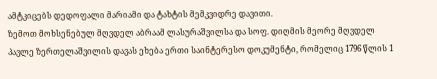ამტკიცებს დედოფალი მარიამი და ტახტის მემკვიდრე დავითი.
ზემოთ მოხსენებულ მღვდელ აბრაამ ლასურაშვილსა და სოფ. დიღმის მეორე მღვდელ პავლე ზერთელაშვილის დავას ეხება ერთი საინტერესო დოკუმენტი, რომელიც 1796 წლის 1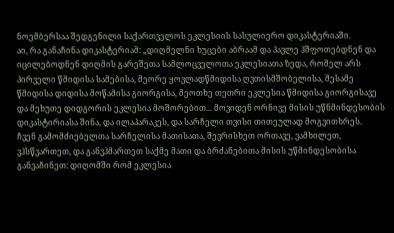ნოემბერსაა შედგენილი საქართველოს ეკლესიის სასულიერო დიკასტერიაში.
აი, რა განაჩინა დიკასტერიამ: „დიღმელნი ხუცები აბრაამ და პავლე ჰშფოთებდნენ და იცილებოდნენ დიღმის გარეშეთა სამლოცველოთა ეკლესიათა ზედა, რომელ არს პირველი წმიდისა სამებისა, მეორე ყოვლადწმიდისა ღვთისმშობელისა, მესამე წმიდისა დიდისა მოწამისა გიორგისა, მეოთხე თეთრი ეკლესია წმიდისა გიორგისავე და მეხუთე დიდგორის ეკლესია მოშორებით... მოვიდენ ორნივე მისის უწნმინდესობის დიკასტირიასა შინა, და ილაპარაკეს, და სარჩელი თვისი თითეულად მოგვითხრეს.
ჩვენ გამომძიებელთა სარჩელისა მათისათა, შევრისხეთ ორთავე, ვამხილეთ, ვჰსწვართეთ, და განვჰმართეთ საქმე მათი და ბრძანებითა მისის უწმინდესობისა განვაჩინეთ: დიღომში რომ ეკლესია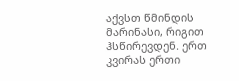აქვსთ წმინდის მარინასი, რიგით ჰსწირევდენ. ერთ კვირას ერთი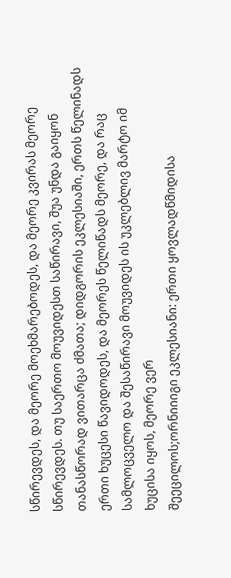სწირევდეს, და მეორე მოეხმარებოდეს, და მეორე კვირას მეორე სწირევდეს. თუ საერთო მოუვიდესთ საწირავი, შუა უნდა გაიყონ თანასწორად ვითარცა ძმათა; დიდგორის ეკლესიაში, ერთს წელინადს ერთი ხუცესი წავიდოდეს, და მეორეს წელიწადს მეორე, და რაც სამლოცველო და შესაწირავი მოუვიდეს ის უკლებლივ მარტო იმ ხუცისა იყოს, მეორე ვერ
შეეცილოს;ორნიიიგი ეკლესიანი: ერთი ყოვლადწმიდისა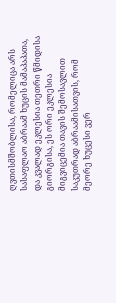ღვთისმშობლისა, რომელიცა არს სასაფლაო აბრაამ ხუცის მამაპაპათა, და კვალად ეკლესია თეთრი წმიდისა გიორგისა, ეს ორი ეკლესია მიგვიცემია თავის შემოსავლით საკუთრად აბრაამისათვის, რომ მეორე ხუცესი ვერ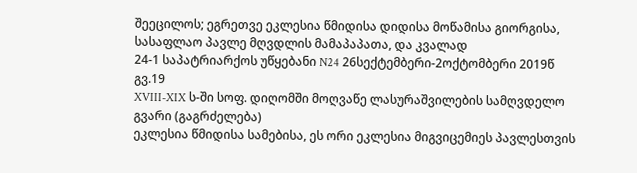შეეცილოს; ეგრეთვე ეკლესია წმიდისა დიდისა მოწამისა გიორგისა, სასაფლაო პავლე მღვდლის მამაპაპათა, და კვალად
24-1 საპატრიარქოს უწყებანი N24 26სექტემბერი-2ოქტომბერი 2019წ გვ.19
XVIII-XIX ს-ში სოფ. დიღომში მოღვაწე ლასურაშვილების სამღვდელო გვარი (გაგრძელება)
ეკლესია წმიდისა სამებისა, ეს ორი ეკლესია მიგვიცემიეს პავლესთვის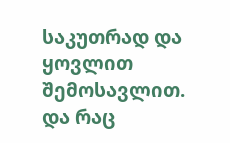საკუთრად და ყოვლით შემოსავლით. და რაც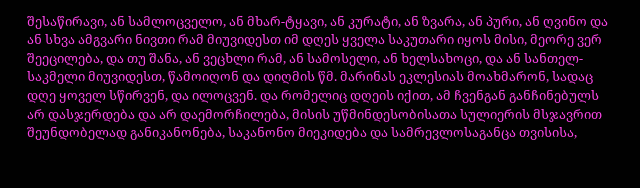შესაწირავი, ან სამლოცველო, ან მხარ-ტყავი, ან კურატი, ან ზვარა, ან პური, ან ღვინო და ან სხვა ამგვარი ნივთი რამ მიუვიდესთ იმ დღეს ყველა საკუთარი იყოს მისი, მეორე ვერ შეეცილება, და თუ შანა, ან ვეცხლი რამ, ან სამოსელი, ან ხელსახოცი, და ან სანთელ-საკმელი მიუვიდესთ, წამოიღონ და დიღმის წმ. მარინას ეკლესიას მოახმარონ, სადაც დღე ყოველ სწირვენ, და ილოცვენ. და რომელიც დღეის იქით, ამ ჩვენგან განჩინებულს არ დასჯერდება და არ დაემორჩილება, მისის უწმინდესობისათა სულიერის მსჯავრით შეუნდობელად განიკანონება, საკანონო მიეკიდება და სამრევლოსაგანცა თვისისა,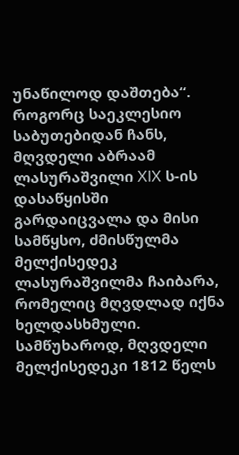უნაწილოდ დაშთება“. როგორც საეკლესიო საბუთებიდან ჩანს, მღვდელი აბრაამ ლასურაშვილი XIX ს-ის დასაწყისში გარდაიცვალა და მისი სამწყსო, ძმისწულმა მელქისედეკ ლასურაშვილმა ჩაიბარა, რომელიც მღვდლად იქნა ხელდასხმული. სამწუხაროდ, მღვდელი მელქისედეკი 1812 წელს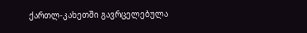ქართლ-კახეთში გავრცელებულა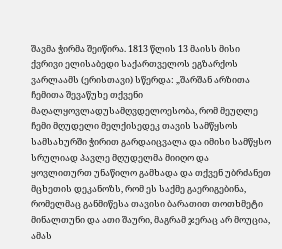შავმა ჭირმა შეიწირა. 1813 წლის 13 მაისს მისი ქვრივი ელისაბედი საქართველოს ეგზარქოს ვარლაამს (ერისთავი) სწერდა: „შარშან არზითა ჩემითა შევაწუხე თქვენი მაღალყოვლადუსამღვდელოესობა, რომ მეუღლე ჩემი მღუდელი მელქისედეკ თავის სამწყსოს სამსახურში ჭირით გარდაიცვალა და იმისი სამწყსო სრულიად პავლე მღუდელმა მიიღო და ყოვლითურთ უნაწილო გამხადა და თქვენ უბრძანეთ მცხეთის დეკანოზს, რომ ეს საქმე გაერიგებინა, რომელმაც განმიწესა თავისი ბარათით თოთხმეტი მინალთუნი და ათი შაური, მაგრამ ჯერაც არ მოუცია, ამას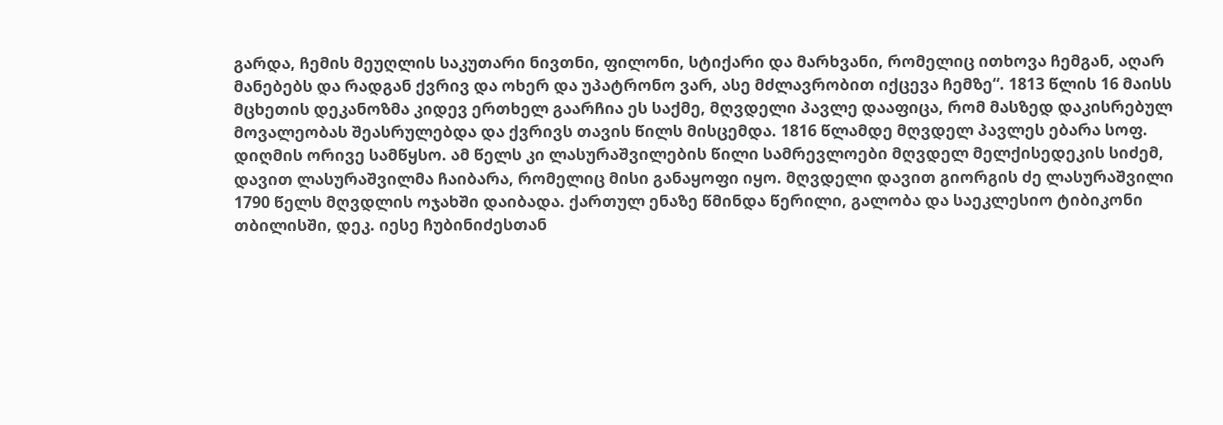გარდა, ჩემის მეუღლის საკუთარი ნივთნი, ფილონი, სტიქარი და მარხვანი, რომელიც ითხოვა ჩემგან, აღარ მანებებს და რადგან ქვრივ და ოხერ და უპატრონო ვარ, ასე მძლავრობით იქცევა ჩემზე“. 1813 წლის 16 მაისს მცხეთის დეკანოზმა კიდევ ერთხელ გაარჩია ეს საქმე, მღვდელი პავლე დააფიცა, რომ მასზედ დაკისრებულ მოვალეობას შეასრულებდა და ქვრივს თავის წილს მისცემდა. 1816 წლამდე მღვდელ პავლეს ებარა სოფ. დიღმის ორივე სამწყსო. ამ წელს კი ლასურაშვილების წილი სამრევლოები მღვდელ მელქისედეკის სიძემ, დავით ლასურაშვილმა ჩაიბარა, რომელიც მისი განაყოფი იყო. მღვდელი დავით გიორგის ძე ლასურაშვილი 1790 წელს მღვდლის ოჯახში დაიბადა. ქართულ ენაზე წმინდა წერილი, გალობა და საეკლესიო ტიბიკონი თბილისში, დეკ. იესე ჩუბინიძესთან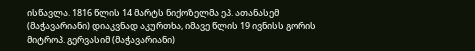ისწავლა. 1816 წლის 14 მარტს ნიქოზელმა ეპ. ათანასემ (მაჭავარიანი) დიაკვნად აკურთხა, იმავე წლის 19 ივნისს გორის მიტროპ. გერვასიმ (მაჭავარიანი)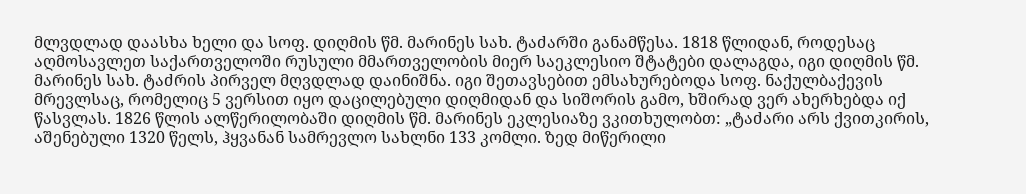მლვდლად დაასხა ხელი და სოფ. დიღმის წმ. მარინეს სახ. ტაძარში განამწესა. 1818 წლიდან, როდესაც აღმოსავლეთ საქართველოში რუსული მმართველობის მიერ საეკლესიო შტატები დალაგდა, იგი დიღმის წმ. მარინეს სახ. ტაძრის პირველ მღვდლად დაინიშნა. იგი შეთავსებით ემსახურებოდა სოფ. ნაქულბაქევის მრევლსაც, რომელიც 5 ვერსით იყო დაცილებული დიღმიდან და სიშორის გამო, ხშირად ვერ ახერხებდა იქ წასვლას. 1826 წლის ალწერილობაში დიღმის წმ. მარინეს ეკლესიაზე ვკითხულობთ: „ტაძარი არს ქვითკირის, აშენებული 1320 წელს, ჰყვანან სამრევლო სახლნი 133 კომლი. ზედ მიწერილი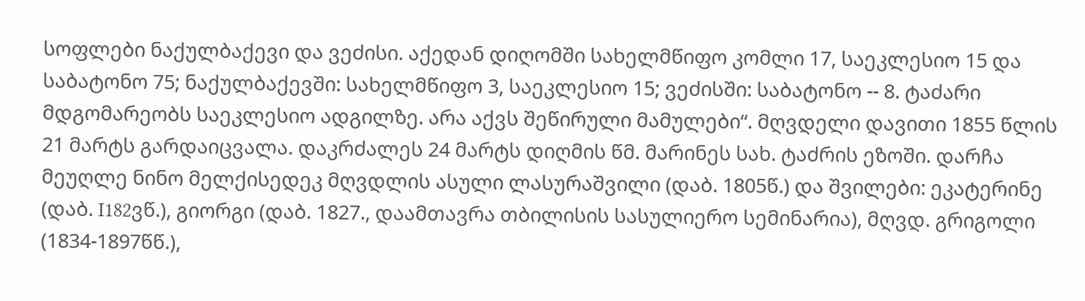სოფლები ნაქულბაქევი და ვეძისი. აქედან დიღომში სახელმწიფო კომლი 17, საეკლესიო 15 და საბატონო 75; ნაქულბაქევში: სახელმწიფო 3, საეკლესიო 15; ვეძისში: საბატონო -- 8. ტაძარი მდგომარეობს საეკლესიო ადგილზე. არა აქვს შეწირული მამულები“. მღვდელი დავითი 1855 წლის 21 მარტს გარდაიცვალა. დაკრძალეს 24 მარტს დიღმის წმ. მარინეს სახ. ტაძრის ეზოში. დარჩა მეუღლე ნინო მელქისედეკ მღვდლის ასული ლასურაშვილი (დაბ. 1805წ.) და შვილები: ეკატერინე (დაბ. I182ვწ.), გიორგი (დაბ. 1827., დაამთავრა თბილისის სასულიერო სემინარია), მღვდ. გრიგოლი (1834-1897წწ.),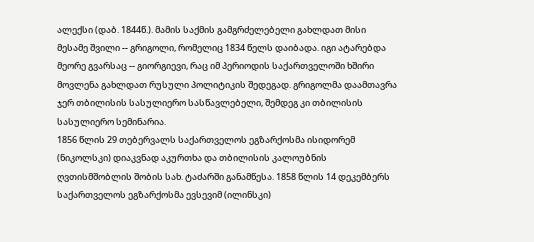ალექსი (დაბ. 1844წ.). მამის საქმის გამგრძელებელი გახლდათ მისი მესამე შვილი -- გრიგოლი, რომელიც 1834 წელს დაიბადა. იგი ატარებდა მეორე გვარსაც -- გიორგიევი, რაც იმ პერიოდის საქართველოში ხშირი მოვლენა გახლდათ რუსული პოლიტიკის შედეგად. გრიგოლმა დაამთავრა ჯერ თბილისის სასულიერო სასწავლებელი, შემდეგ კი თბილისის სასულიერო სემინარია.
1856 წლის 29 თებერვალს საქართველოს ეგზარქოსმა ისიდორემ (ნიკოლსკი) დიაკვნად აკურთხა და თბილისის კალოუბნის ღვთისმშობლის შობის სახ. ტაძარში განამწესა. 1858 წლის 14 დეკემბერს საქართველოს ეგზარქოსმა ევსევიმ (ილინსკი)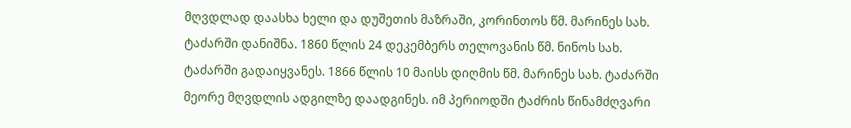მღვდლად დაასხა ხელი და დუშეთის მაზრაში, კორინთოს წმ. მარინეს სახ. ტაძარში დანიშნა. 1860 წლის 24 დეკემბერს თელოვანის წმ. ნინოს სახ. ტაძარში გადაიყვანეს. 1866 წლის 10 მაისს დიღმის წმ. მარინეს სახ. ტაძარში მეორე მღვდლის ადგილზე დაადგინეს. იმ პერიოდში ტაძრის წინამძღვარი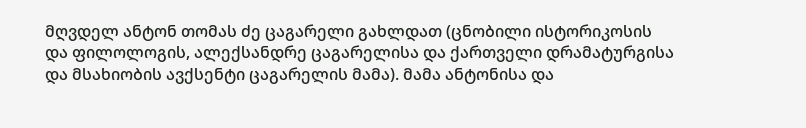მღვდელ ანტონ თომას ძე ცაგარელი გახლდათ (ცნობილი ისტორიკოსის და ფილოლოგის, ალექსანდრე ცაგარელისა და ქართველი დრამატურგისა და მსახიობის ავქსენტი ცაგარელის მამა). მამა ანტონისა და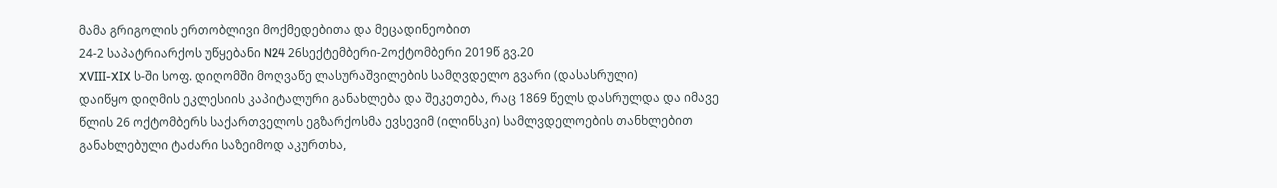მამა გრიგოლის ერთობლივი მოქმედებითა და მეცადინეობით
24-2 საპატრიარქოს უწყებანი N24 26სექტემბერი-2ოქტომბერი 2019წ გვ.20
XVIII-XIX ს-ში სოფ. დიღომში მოღვაწე ლასურაშვილების სამღვდელო გვარი (დასასრული)
დაიწყო დიღმის ეკლესიის კაპიტალური განახლება და შეკეთება, რაც 1869 წელს დასრულდა და იმავე წლის 26 ოქტომბერს საქართველოს ეგზარქოსმა ევსევიმ (ილინსკი) სამლვდელოების თანხლებით განახლებული ტაძარი საზეიმოდ აკურთხა,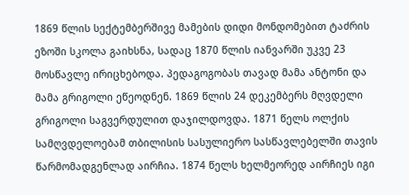1869 წლის სექტემბერშივე მამების დიდი მონდომებით ტაძრის ეზოში სკოლა გაიხსნა, სადაც 1870 წლის იანვარში უკვე 23 მოსწავლე ირიცხებოდა. პედაგოგობას თავად მამა ანტონი და მამა გრიგოლი ეწეოდნენ. 1869 წლის 24 დეკემბერს მღვდელი გრიგოლი საგვერდულით დაჯილდოვდა. 1871 წელს ოლქის სამღვდელოებამ თბილისის სასულიერო სასწავლებელში თავის წარმომადგენლად აირჩია. 1874 წელს ხელმეორედ აირჩიეს იგი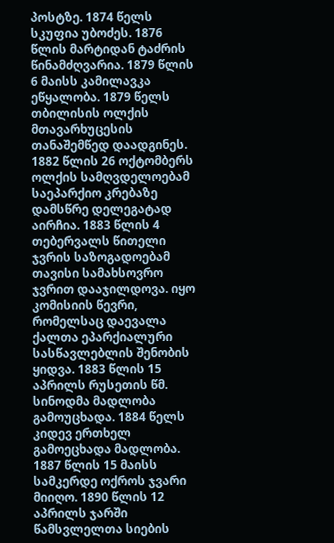პოსტზე. 1874 წელს სკუფია უბოძეს. 1876 წლის მარტიდან ტაძრის წინამძღვარია. 1879 წლის 6 მაისს კამილავკა ეწყალობა. 1879 წელს თბილისის ოლქის მთავარხუცესის თანაშემწედ დაადგინეს. 1882 წლის 26 ოქტომბერს ოლქის სამღვდელოებამ საეპარქიო კრებაზე დამსწრე დელეგატად აირჩია. 1883 წლის 4 თებერვალს წითელი ჯვრის საზოგადოებამ თავისი სამახსოვრო ჯვრით დააჯილდოვა. იყო კომისიის წევრი, რომელსაც დაევალა ქალთა ეპარქიალური სასწავლებლის შენობის ყიდვა. 1883 წლის 15 აპრილს რუსეთის წმ. სინოდმა მადლობა გამოუცხადა. 1884 წელს კიდევ ერთხელ
გამოეცხადა მადლობა. 1887 წლის 15 მაისს სამკერდე ოქროს ჯვარი მიიღო. 1890 წლის 12 აპრილს ჯარში წამსვლელთა სიების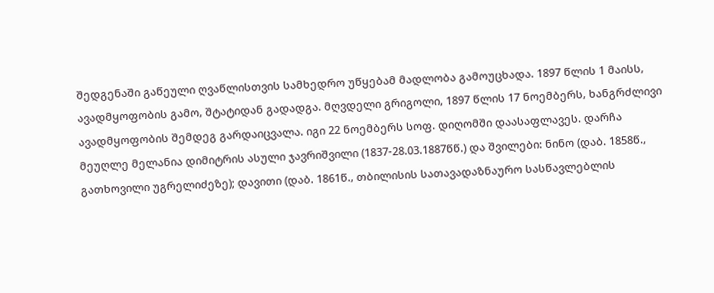შედგენაში გაწეული ღვაწლისთვის სამხედრო უწყებამ მადლობა გამოუცხადა. 1897 წლის 1 მაისს, ავადმყოფობის გამო, შტატიდან გადადგა. მღვდელი გრიგოლი, 1897 წლის 17 ნოემბერს, ხანგრძლივი ავადმყოფობის შემდეგ გარდაიცვალა. იგი 22 ნოემბერს სოფ. დიღომში დაასაფლავეს. დარჩა მეუღლე მელანია დიმიტრის ასული ჯავრიშვილი (1837-28.03.1887წწ.) და შვილები: ნინო (დაბ. 1858წ., გათხოვილი უგრელიძეზე); დავითი (დაბ. 1861წ., თბილისის სათავადაზნაურო სასწავლებლის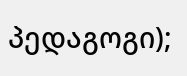პედაგოგი);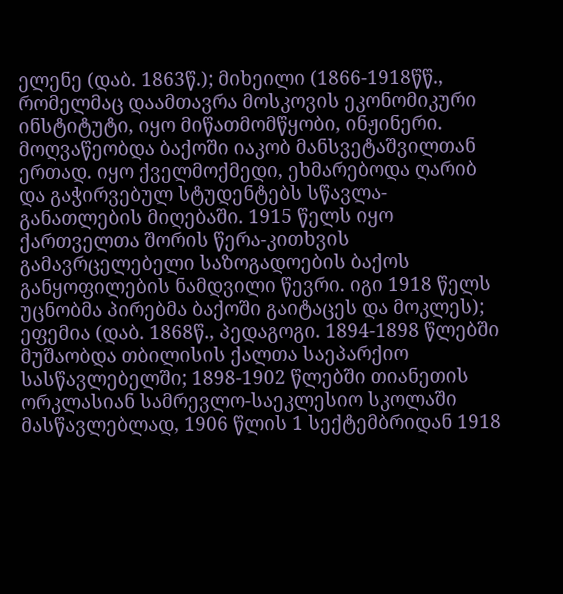ელენე (დაბ. 1863წ.); მიხეილი (1866-1918წწ., რომელმაც დაამთავრა მოსკოვის ეკონომიკური ინსტიტუტი, იყო მიწათმომწყობი, ინჟინერი. მოღვაწეობდა ბაქოში იაკობ მანსვეტაშვილთან ერთად. იყო ქველმოქმედი, ეხმარებოდა ღარიბ და გაჭირვებულ სტუდენტებს სწავლა-განათლების მიღებაში. 1915 წელს იყო ქართველთა შორის წერა-კითხვის გამავრცელებელი საზოგადოების ბაქოს განყოფილების ნამდვილი წევრი. იგი 1918 წელს უცნობმა პირებმა ბაქოში გაიტაცეს და მოკლეს); ეფემია (დაბ. 1868წ., პედაგოგი. 1894-1898 წლებში მუშაობდა თბილისის ქალთა საეპარქიო სასწავლებელში; 1898-1902 წლებში თიანეთის ორკლასიან სამრევლო-საეკლესიო სკოლაში მასწავლებლად, 1906 წლის 1 სექტემბრიდან 1918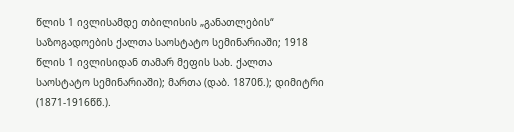წლის 1 ივლისამდე თბილისის „განათლების“ საზოგადოების ქალთა საოსტატო სემინარიაში; 1918 წლის 1 ივლისიდან თამარ მეფის სახ. ქალთა საოსტატო სემინარიაში); მართა (დაბ. 1870წ.); დიმიტრი (1871-1916წწ.).